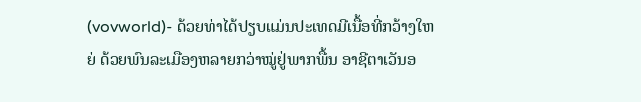(vovworld)- ດ້ວຍທ່າໄດ້ປຽບແມ່ນປະເທດມີເນື້ອທີ່ກວ້າງໃຫຍ່ ດ້ວຍພົນລະເມືອງຫລາຍກວ່າໝູ່ຢູ່ພາກພື້ນ ອາຊີຕາເວັນອ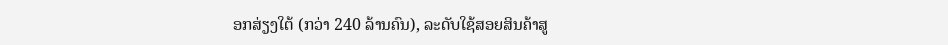ອກສ່ຽງໃຕ້ (ກວ່າ 240 ລ້ານຄົນ), ລະດັບໃຊ້ສອຍສິນຄ້າສູ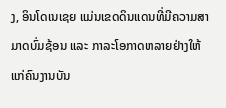ງ, ອິນໂດເນເຊຍ ແມ່ນເຂດດິນແດນທີ່ມີຄວາມສາມາດບົ່ມຊ້ອນ ແລະ ກາລະໂອກາດຫລາຍຢ່າງໃຫ້ແກ່ຄົນງານບັນ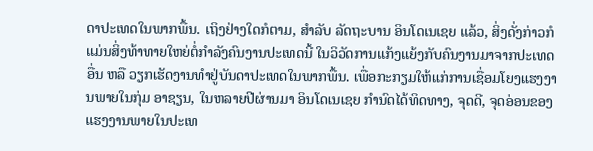ດາປະເທດໃນພາກພື້ນ. ເຖິງຢ່າງໃດກໍຕາມ, ສຳລັບ ລັດຖະບານ ອິນໂດເນເຊຍ ແລ້ວ, ສິ່ງດັ່ງກ່າວກໍແມ່ນສິ່ງທ້າທາຍໃຫຍ່ຕໍ່ກຳລັງຄົນງານປະເທດນີ້ ໃນວິວັດການແກ້ງແຍ້ງກັບຄົນງານມາຈາກປະເທດອື່ນ ຫລື ວຽກເຮັດງານທຳຢູ່ບັນດາປະເທດໃນພາກພື້ນ. ເພື່ອກະກຽມໃຫ້ແກ່ການເຊື່ອມໂຍງແຮງງານພາຍໃນກຸ່ມ ອາຊຽນ, ໃນຫລາຍປີຜ່ານມາ ອິນໂດເນເຊຍ ກຳນົດໄດ້ທິດທາງ, ຈຸດດີ, ຈຸດອ່ອນຂອງແຮງງານພາຍໃນປະເທ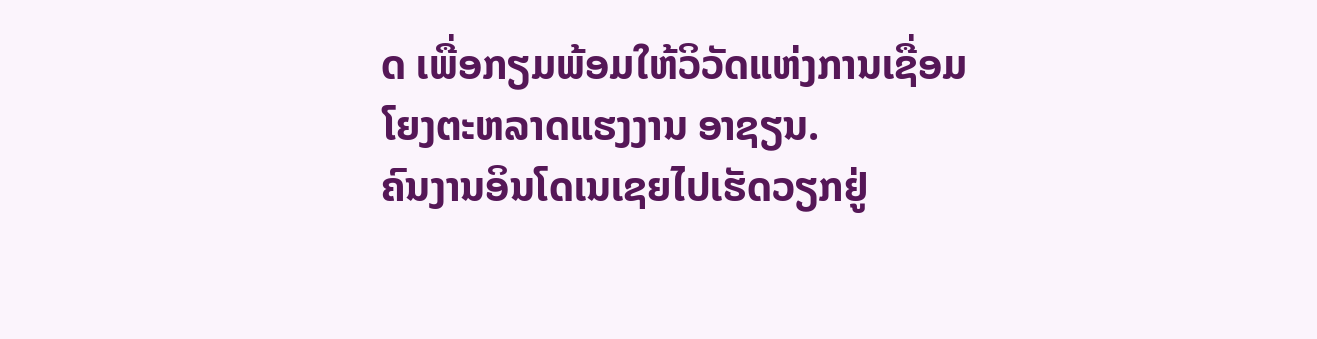ດ ເພື່ອກຽມພ້ອມໃຫ້ວິວັດແຫ່ງການເຊື່ອມໂຍງຕະຫລາດແຮງງານ ອາຊຽນ.
ຄົນງານອິນໂດເນເຊຍໄປເຮັດວຽກຢູ່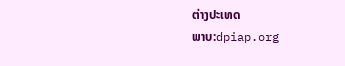ຕ່າງປະເທດ
ພາບ:dpiap.org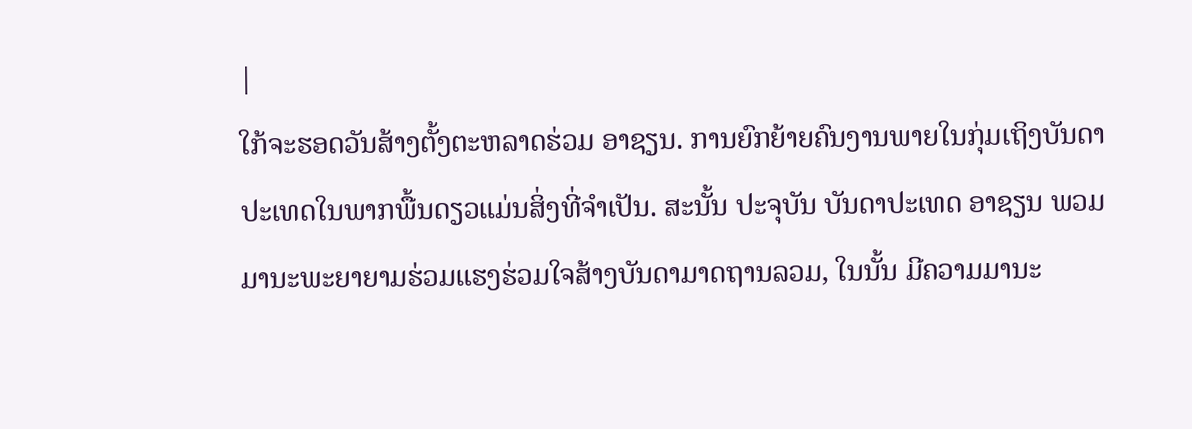|
ໃກ້ຈະຮອດວັນສ້າງຕັ້ງຕະຫລາດຮ່ວມ ອາຊຽນ. ການຍົກຍ້າຍຄົນງານພາຍໃນກຸ່ມເຖິງບັນດາປະເທດໃນພາກພື້ນດຽວແມ່ນສິ່ງທີ່ຈຳເປັນ. ສະນັ້ນ ປະຈຸບັນ ບັນດາປະເທດ ອາຊຽນ ພວມມານະພະຍາຍາມຮ່ວມແຮງຮ່ວມໃຈສ້າງບັນດາມາດຖານລວມ, ໃນນັ້ນ ມີຄວາມມານະ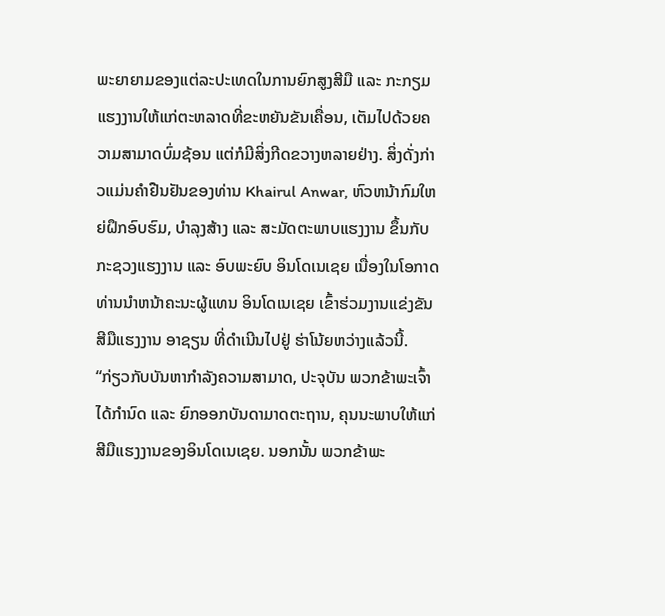ພະຍາຍາມຂອງແຕ່ລະປະເທດໃນການຍົກສູງສີມື ແລະ ກະກຽມແຮງງານໃຫ້ແກ່ຕະຫລາດທີ່ຂະຫຍັນຂັນເຄື່ອນ, ເຕັມໄປດ້ວຍຄວາມສາມາດບົ່ມຊ້ອນ ແຕ່ກໍມີສິ່ງກີດຂວາງຫລາຍຢ່າງ. ສິ່ງດັ່ງກ່າວແມ່ນຄຳຢືນຢັນຂອງທ່ານ Khairul Anwar, ຫົວຫນ້າກົມໃຫຍ່ຝຶກອົບຮົມ, ບຳລຸງສ້າງ ແລະ ສະມັດຕະພາບແຮງງານ ຂຶ້ນກັບກະຊວງແຮງງານ ແລະ ອົບພະຍົບ ອິນໂດເນເຊຍ ເນື່ອງໃນໂອກາດທ່ານນຳຫນ້າຄະນະຜູ້ແທນ ອິນໂດເນເຊຍ ເຂົ້າຮ່ວມງານແຂ່ງຂັນສີມືແຮງງານ ອາຊຽນ ທີ່ດຳເນີນໄປຢູ່ ຮ່າໂນ້ຍຫວ່າງແລ້ວນີ້.
“ກ່ຽວກັບບັນຫາກຳລັງຄວາມສາມາດ, ປະຈຸບັນ ພວກຂ້າພະເຈົ້າໄດ້ກຳນົດ ແລະ ຍົກອອກບັນດາມາດຕະຖານ, ຄຸນນະພາບໃຫ້ແກ່ສີມືແຮງງານຂອງອິນໂດເນເຊຍ. ນອກນັ້ນ ພວກຂ້າພະ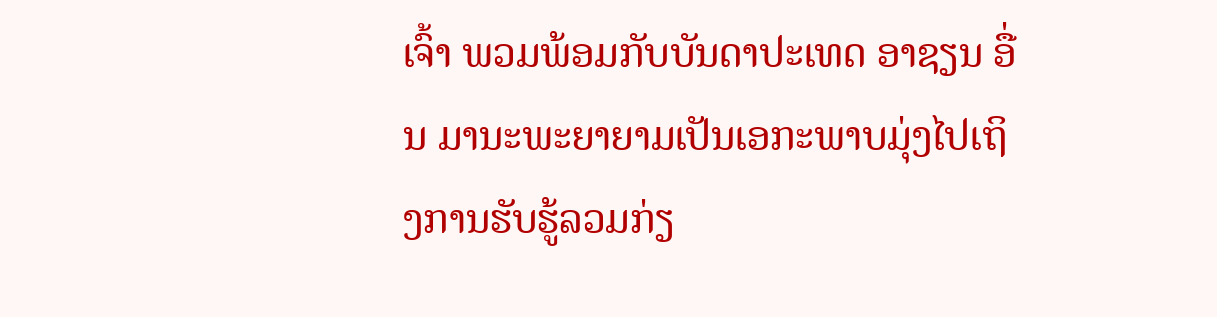ເຈົ້າ ພວມພ້ອມກັບບັນດາປະເທດ ອາຊຽນ ອື່ນ ມານະພະຍາຍາມເປັນເອກະພາບມຸ່ງໄປເຖິງການຮັບຮູ້ລວມກ່ຽ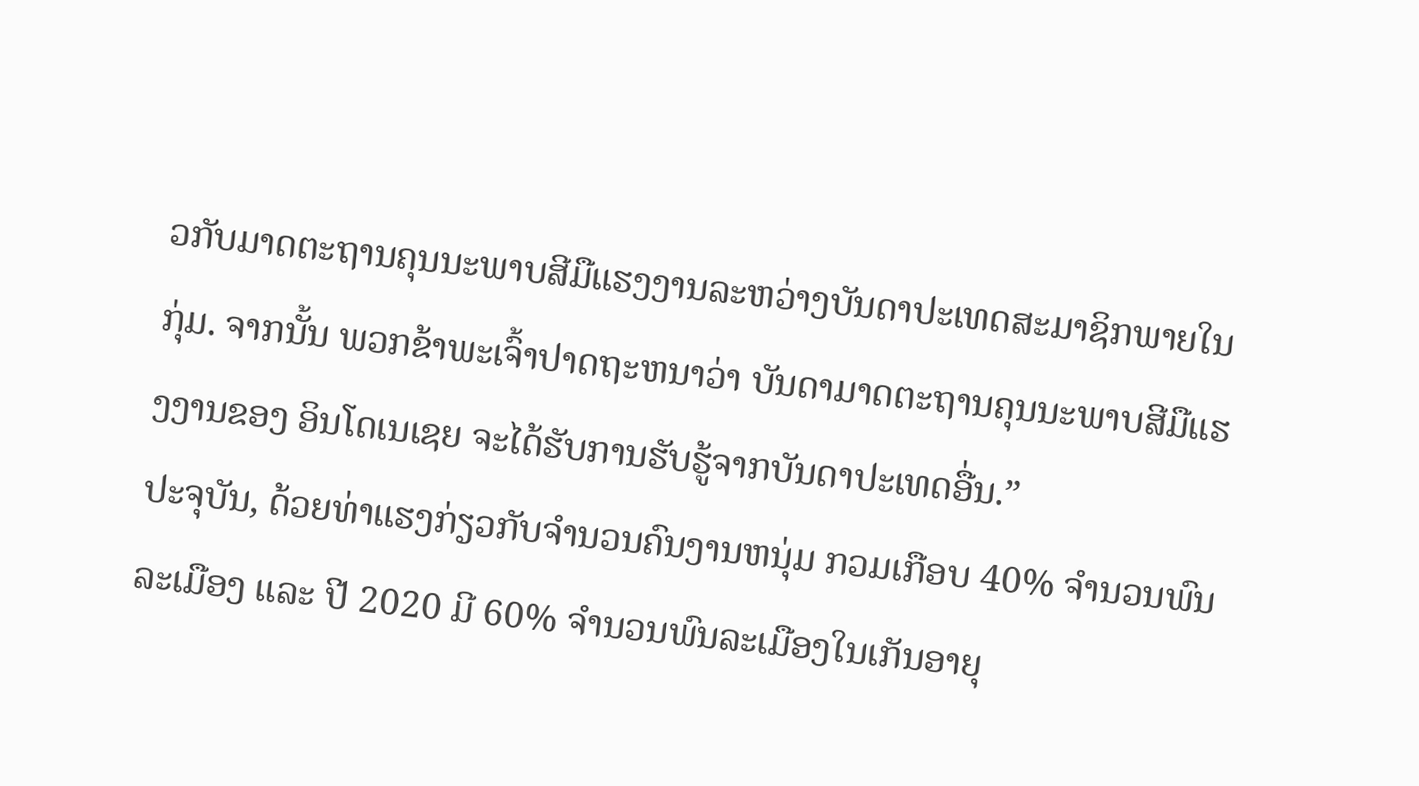ວກັບມາດຕະຖານຄຸນນະພາບສີມືແຮງງານລະຫວ່າງບັນດາປະເທດສະມາຊິກພາຍໃນກຸ່ມ. ຈາກນັ້ນ ພວກຂ້າພະເຈົ້າປາດຖະຫນາວ່າ ບັນດາມາດຕະຖານຄຸນນະພາບສີມືແຮງງານຂອງ ອິນໂດເນເຊຍ ຈະໄດ້ຮັບການຮັບຮູ້ຈາກບັນດາປະເທດອື່ນ.”
ປະຈຸບັນ, ດ້ວຍທ່າແຮງກ່ຽວກັບຈຳນວນຄົນງານຫນຸ່ມ ກວມເກືອບ 40% ຈຳນວນພົນລະເມືອງ ແລະ ປີ 2020 ມີ 60% ຈຳນວນພົນລະເມືອງໃນເກັນອາຍຸ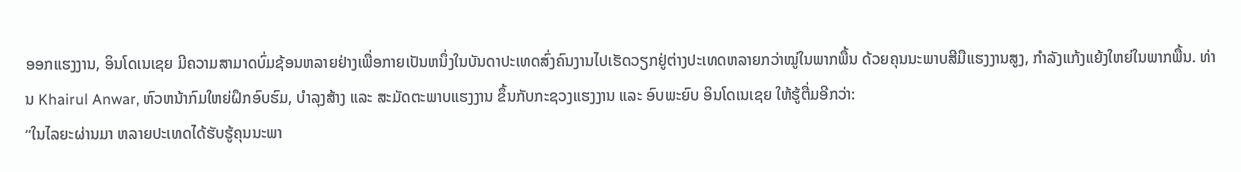ອອກແຮງງານ, ອິນໂດເນເຊຍ ມີຄວາມສາມາດບົ່ມຊ້ອນຫລາຍຢ່າງເພື່ອກາຍເປັນຫນຶ່ງໃນບັນດາປະເທດສົ່ງຄົນງານໄປເຮັດວຽກຢູ່ຕ່າງປະເທດຫລາຍກວ່າໝູ່ໃນພາກພື້ນ ດ້ວຍຄຸນນະພາບສີມືແຮງງານສູງ, ກຳລັງແກ້ງແຍ້ງໃຫຍ່ໃນພາກພື້ນ. ທ່ານ Khairul Anwar, ຫົວຫນ້າກົມໃຫຍ່ຝຶກອົບຮົມ, ບຳລຸງສ້າງ ແລະ ສະມັດຕະພາບແຮງງານ ຂຶ້ນກັບກະຊວງແຮງງານ ແລະ ອົບພະຍົບ ອິນໂດເນເຊຍ ໃຫ້ຮູ້ຕື່ມອີກວ່າ:
“ໃນໄລຍະຜ່ານມາ ຫລາຍປະເທດໄດ້ຮັບຮູ້ຄຸນນະພາ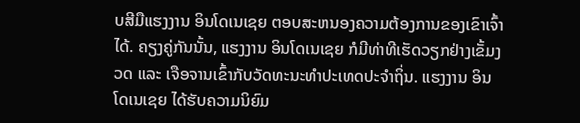ບສີມືແຮງງານ ອິນໂດເນເຊຍ ຕອບສະຫນອງຄວາມຕ້ອງການຂອງເຂົາເຈົ້າໄດ້. ຄຽງຄູ່ກັນນັ້ນ, ແຮງງານ ອິນໂດເນເຊຍ ກໍມີທ່າທີເຮັດວຽກຢ່າງເຂັ້ມງວດ ແລະ ເຈືອຈານເຂົ້າກັບວັດທະນະທຳປະເທດປະຈຳຖິ່ນ. ແຮງງານ ອິນໂດເນເຊຍ ໄດ້ຮັບຄວາມນິຍົມ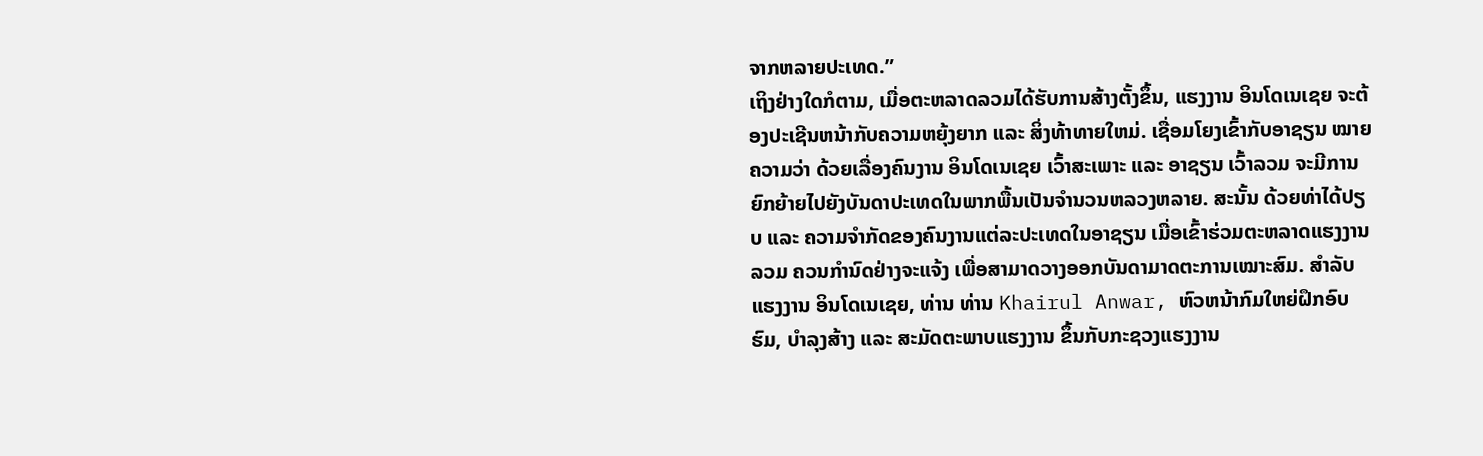ຈາກຫລາຍປະເທດ.”
ເຖິງຢ່າງໃດກໍຕາມ, ເມື່ອຕະຫລາດລວມໄດ້ຮັບການສ້າງຕັ້ງຂຶ້ນ, ແຮງງານ ອິນໂດເນເຊຍ ຈະຕ້ອງປະເຊີນຫນ້າກັບຄວາມຫຍຸ້ງຍາກ ແລະ ສິ່ງທ້າທາຍໃຫມ່. ເຊື່ອມໂຍງເຂົ້າກັບອາຊຽນ ໝາຍຄວາມວ່າ ດ້ວຍເລື່ອງຄົນງານ ອິນໂດເນເຊຍ ເວົ້າສະເພາະ ແລະ ອາຊຽນ ເວົ້າລວມ ຈະມີການຍົກຍ້າຍໄປຍັງບັນດາປະເທດໃນພາກພື້ນເປັນຈຳນວນຫລວງຫລາຍ. ສະນັ້ນ ດ້ວຍທ່າໄດ້ປຽບ ແລະ ຄວາມຈຳກັດຂອງຄົນງານແຕ່ລະປະເທດໃນອາຊຽນ ເມື່ອເຂົ້າຮ່ວມຕະຫລາດແຮງງານລວມ ຄວນກຳນົດຢ່າງຈະແຈ້ງ ເພື່ອສາມາດວາງອອກບັນດາມາດຕະການເໝາະສົມ. ສຳລັບແຮງງານ ອິນໂດເນເຊຍ, ທ່ານ ທ່ານ Khairul Anwar, ຫົວຫນ້າກົມໃຫຍ່ຝຶກອົບຮົມ, ບຳລຸງສ້າງ ແລະ ສະມັດຕະພາບແຮງງານ ຂຶ້ນກັບກະຊວງແຮງງານ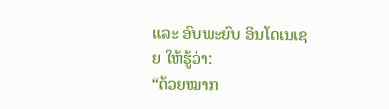ແລະ ອົບພະຍົບ ອິນໂດເນເຊຍ ໃຫ້ຮູ້ວ່າ:
“ດ້ວຍໝາກ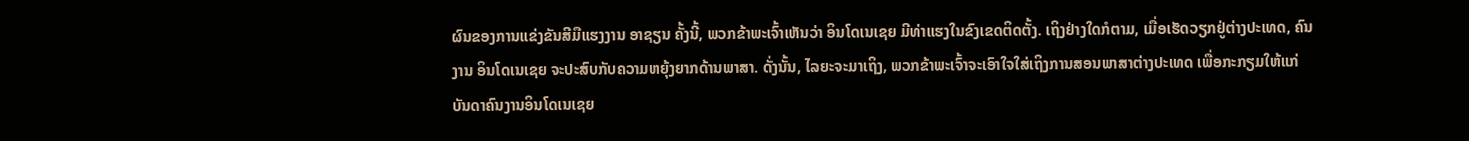ຜົນຂອງການແຂ່ງຂັນສີມືແຮງງານ ອາຊຽນ ຄັ້ງນີ້, ພວກຂ້າພະເຈົ້າເຫັນວ່າ ອິນໂດເນເຊຍ ມີທ່າແຮງໃນຂົງເຂດຕິດຕັ້ງ. ເຖິງຢ່າງໃດກໍຕາມ, ເມື່ອເຮັດວຽກຢູ່ຕ່າງປະເທດ, ຄົນງານ ອິນໂດເນເຊຍ ຈະປະສົບກັບຄວາມຫຍຸ້ງຍາກດ້ານພາສາ. ດັ່ງນັ້ນ, ໄລຍະຈະມາເຖິງ, ພວກຂ້າພະເຈົ້າຈະເອົາໃຈໃສ່ເຖິງການສອນພາສາຕ່າງປະເທດ ເພື່ອກະກຽມໃຫ້ແກ່ບັນດາຄົນງານອິນໂດເນເຊຍ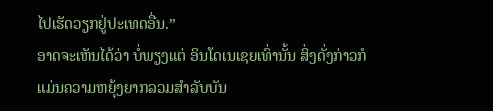ໄປເຮັດວຽກຢູ່ປະເທດອື່ນ.”
ອາດຈະເຫັນໄດ້ວ່າ ບໍ່ພຽງແຕ່ ອິນໂດເນເຊຍເທົ່ານັ້ນ ສິ່ງດັ່ງກ່າວກໍແມ່ນຄວາມຫຍຸ້ງຍາກລວມສຳລັບບັນ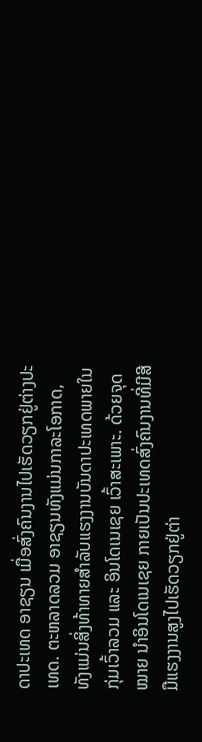ດາປະເທດ ອາຊຽນ ເມື່ອສົ່ງຄົນງານໄປເຮັດວຽກຢູ່ຕ່າງປະເທດ. ຕະຫລາດລວມ ອາຊຽນທັງແມ່ນກາລະໂອກາດ, ທັງແມ່ນສິ່ງທ້າທາຍສຳລັບແຮງງານບັນດາປະເທດພາຍໃນກຸ່ມເວົ້າລວມ ແລະ ອິນໂດເນເຊຍ ເວົ້າສະເພາະ. ດ້ວຍຈຸດໝາຍ ນຳອິນໂດເນເຊຍ ກາຍເປັນປະເທດສົ່ງຄົນງານທີ່ມີສີມືແຮງງານສູງໄປເຮັດວຽກຢູ່ຕ່າ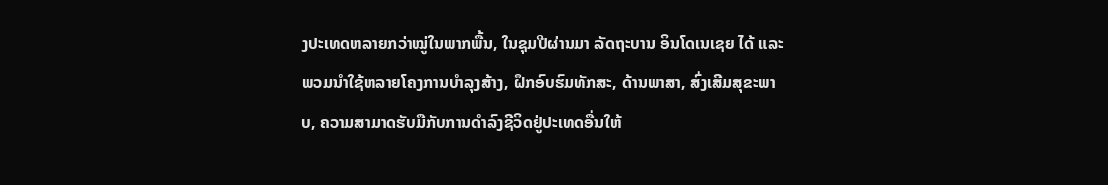ງປະເທດຫລາຍກວ່າໝູ່ໃນພາກພື້ນ, ໃນຊຸມປີຜ່ານມາ ລັດຖະບານ ອິນໂດເນເຊຍ ໄດ້ ແລະ ພວມນຳໃຊ້ຫລາຍໂຄງການບຳລຸງສ້າງ, ຝຶກອົບຮົມທັກສະ, ດ້ານພາສາ, ສົ່ງເສີມສຸຂະພາບ, ຄວາມສາມາດຮັບມືກັບການດຳລົງຊີວິດຢູ່ປະເທດອື່ນໃຫ້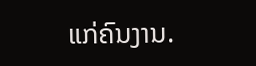ແກ່ຄົນງານ.